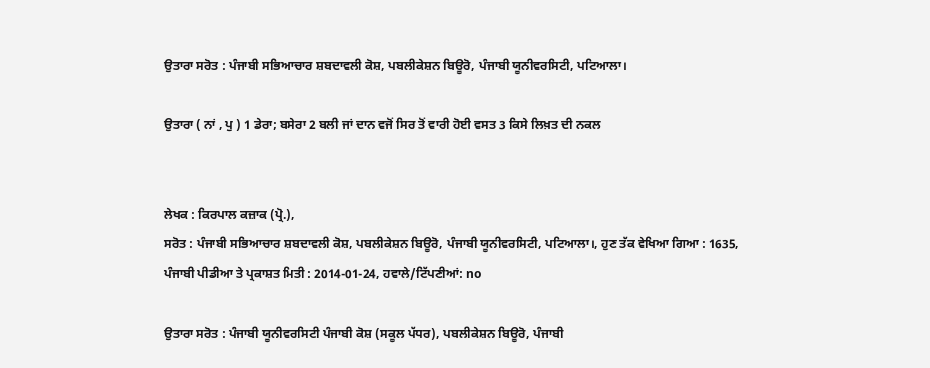ਉਤਾਰਾ ਸਰੋਤ : ਪੰਜਾਬੀ ਸਭਿਆਚਾਰ ਸ਼ਬਦਾਵਲੀ ਕੋਸ਼, ਪਬਲੀਕੇਸ਼ਨ ਬਿਊਰੋ, ਪੰਜਾਬੀ ਯੂਨੀਵਰਸਿਟੀ, ਪਟਿਆਲਾ।

ਉਤਾਰਾ ( ਨਾਂ , ਪੁ ) 1 ਡੇਰਾ; ਬਸੇਰਾ 2 ਬਲੀ ਜਾਂ ਦਾਨ ਵਜੋਂ ਸਿਰ ਤੋਂ ਵਾਰੀ ਹੋਈ ਵਸਤ 3 ਕਿਸੇ ਲਿਖ਼ਤ ਦੀ ਨਕਲ


ਲੇਖਕ : ਕਿਰਪਾਲ ਕਜ਼ਾਕ (ਪ੍ਰੋ.),
ਸਰੋਤ : ਪੰਜਾਬੀ ਸਭਿਆਚਾਰ ਸ਼ਬਦਾਵਲੀ ਕੋਸ਼, ਪਬਲੀਕੇਸ਼ਨ ਬਿਊਰੋ, ਪੰਜਾਬੀ ਯੂਨੀਵਰਸਿਟੀ, ਪਟਿਆਲਾ।, ਹੁਣ ਤੱਕ ਵੇਖਿਆ ਗਿਆ : 1635, ਪੰਜਾਬੀ ਪੀਡੀਆ ਤੇ ਪ੍ਰਕਾਸ਼ਤ ਮਿਤੀ : 2014-01-24, ਹਵਾਲੇ/ਟਿੱਪਣੀਆਂ: no

ਉਤਾਰਾ ਸਰੋਤ : ਪੰਜਾਬੀ ਯੂਨੀਵਰਸਿਟੀ ਪੰਜਾਬੀ ਕੋਸ਼ (ਸਕੂਲ ਪੱਧਰ), ਪਬਲੀਕੇਸ਼ਨ ਬਿਊਰੋ, ਪੰਜਾਬੀ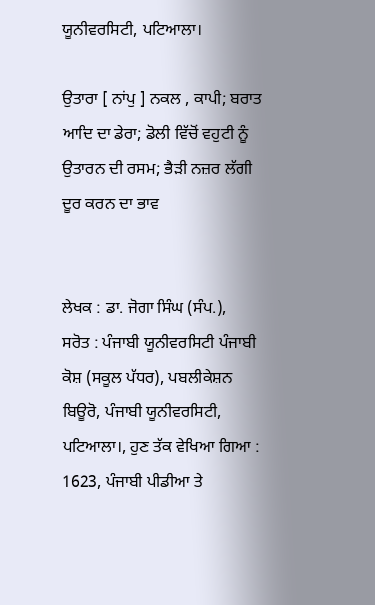ਯੂਨੀਵਰਸਿਟੀ, ਪਟਿਆਲਾ।

ਉਤਾਰਾ [ ਨਾਂਪੁ ] ਨਕਲ , ਕਾਪੀ; ਬਰਾਤ ਆਦਿ ਦਾ ਡੇਰਾ; ਡੋਲੀ ਵਿੱਚੋਂ ਵਹੁਟੀ ਨੂੰ ਉਤਾਰਨ ਦੀ ਰਸਮ; ਭੈੜੀ ਨਜ਼ਰ ਲੱਗੀ ਦੂਰ ਕਰਨ ਦਾ ਭਾਵ


ਲੇਖਕ : ਡਾ. ਜੋਗਾ ਸਿੰਘ (ਸੰਪ.),
ਸਰੋਤ : ਪੰਜਾਬੀ ਯੂਨੀਵਰਸਿਟੀ ਪੰਜਾਬੀ ਕੋਸ਼ (ਸਕੂਲ ਪੱਧਰ), ਪਬਲੀਕੇਸ਼ਨ ਬਿਊਰੋ, ਪੰਜਾਬੀ ਯੂਨੀਵਰਸਿਟੀ, ਪਟਿਆਲਾ।, ਹੁਣ ਤੱਕ ਵੇਖਿਆ ਗਿਆ : 1623, ਪੰਜਾਬੀ ਪੀਡੀਆ ਤੇ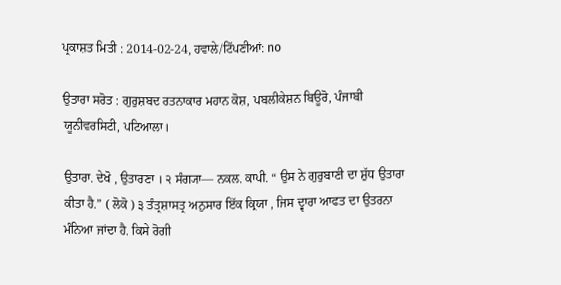ਪ੍ਰਕਾਸ਼ਤ ਮਿਤੀ : 2014-02-24, ਹਵਾਲੇ/ਟਿੱਪਣੀਆਂ: no

ਉਤਾਰਾ ਸਰੋਤ : ਗੁਰੁਸ਼ਬਦ ਰਤਨਾਕਾਰ ਮਹਾਨ ਕੋਸ਼, ਪਬਲੀਕੇਸ਼ਨ ਬਿਊਰੋ, ਪੰਜਾਬੀ ਯੂਨੀਵਰਸਿਟੀ, ਪਟਿਆਲਾ।

ਉਤਾਰਾ. ਦੇਖੋ , ਉਤਾਰਣਾ । ੨ ਸੰਗ੍ਯਾ— ਨਕਲ. ਕਾਪੀ. “ ਉਸ ਨੇ ਗੁਰੁਬਾਣੀ ਦਾ ਸ਼ੁੱਧ ਉਤਾਰਾ ਕੀਤਾ ਹੈ.” ( ਲੋਕੋ ) ੩ ਤੰਤ੍ਰਸ਼ਾਸਤ੍ਰ ਅਨੁਸਾਰ ਇੱਕ ਕ੍ਰਿਯਾ , ਜਿਸ ਦ੍ਵਾਰਾ ਆਫਤ ਦਾ ਉਤਰਨਾ ਮੰਨਿਆ ਜਾਂਦਾ ਹੈ. ਕਿਸੇ ਰੋਗੀ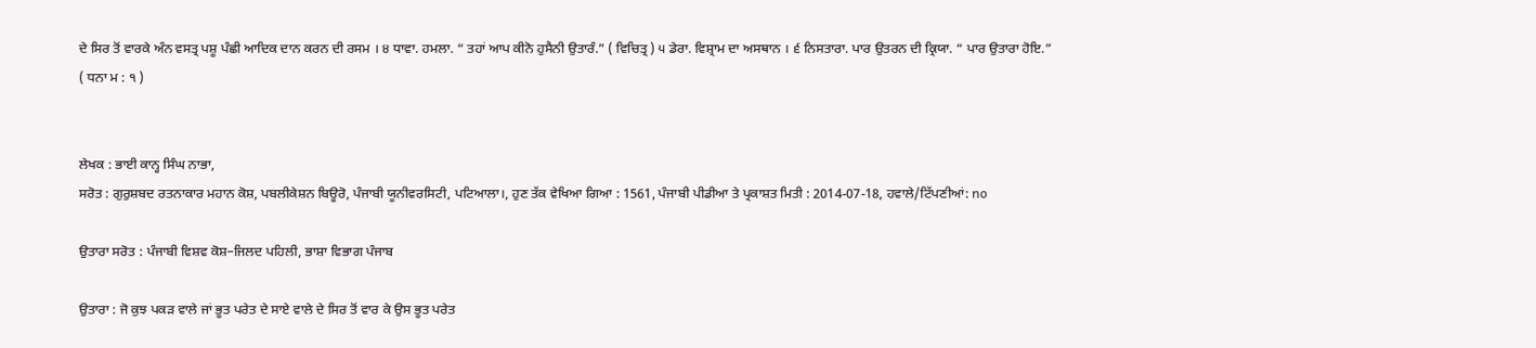ਦੇ ਸਿਰ ਤੋਂ ਵਾਰਕੇ ਅੰਨ ਵਸਤ੍ਰ ਪਸ਼ੂ ਪੰਛੀ ਆਦਿਕ ਦਾਨ ਕਰਨ ਦੀ ਰਸਮ । ੪ ਧਾਵਾ. ਹਮਲਾ. “ ਤਹਾਂ ਆਪ ਕੀਨੋ ਹੁਸੈਨੀ ਉਤਾਰੰ.” ( ਵਿਚਿਤ੍ਰ ) ੫ ਡੇਰਾ. ਵਿਸ਼੍ਰਾਮ ਦਾ ਅਸਥਾਨ । ੬ ਨਿਸਤਾਰਾ. ਪਾਰ ਉਤਰਨ ਦੀ ਕ੍ਰਿਯਾ. “ ਪਾਰ ਉਤਾਰਾ ਹੋਇ.” ( ਧਨਾ ਮ : ੧ )


ਲੇਖਕ : ਭਾਈ ਕਾਨ੍ਹ ਸਿੰਘ ਨਾਭਾ,
ਸਰੋਤ : ਗੁਰੁਸ਼ਬਦ ਰਤਨਾਕਾਰ ਮਹਾਨ ਕੋਸ਼, ਪਬਲੀਕੇਸ਼ਨ ਬਿਊਰੋ, ਪੰਜਾਬੀ ਯੂਨੀਵਰਸਿਟੀ, ਪਟਿਆਲਾ।, ਹੁਣ ਤੱਕ ਵੇਖਿਆ ਗਿਆ : 1561, ਪੰਜਾਬੀ ਪੀਡੀਆ ਤੇ ਪ੍ਰਕਾਸ਼ਤ ਮਿਤੀ : 2014-07-18, ਹਵਾਲੇ/ਟਿੱਪਣੀਆਂ: no

ਉਤਾਰਾ ਸਰੋਤ : ਪੰਜਾਬੀ ਵਿਸ਼ਵ ਕੋਸ਼–ਜਿਲਦ ਪਹਿਲੀ, ਭਾਸ਼ਾ ਵਿਭਾਗ ਪੰਜਾਬ

ਉਤਾਰਾ : ਜੋ ਕੁਝ ਪਕੜ ਵਾਲੇ ਜਾਂ ਭੂਤ ਪਰੇਤ ਦੇ ਸਾਏ ਵਾਲੇ ਦੇ ਸਿਰ ਤੋਂ ਵਾਰ ਕੇ ਉਸ ਭੂਤ ਪਰੇਤ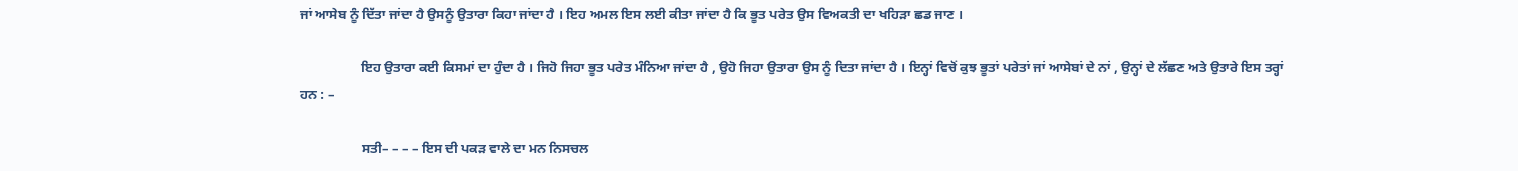ਜਾਂ ਆਸੇਬ ਨੂੰ ਦਿੱਤਾ ਜਾਂਦਾ ਹੈ ਉਸਨੂੰ ਉਤਾਰਾ ਕਿਹਾ ਜਾਂਦਾ ਹੈ । ਇਹ ਅਮਲ ਇਸ ਲਈ ਕੀਤਾ ਜਾਂਦਾ ਹੈ ਕਿ ਭੂਤ ਪਰੇਤ ਉਸ ਵਿਅਕਤੀ ਦਾ ਖਹਿੜਾ ਛਡ ਜਾਣ ।

                  ਇਹ ਉਤਾਰਾ ਕਈ ਕਿਸਮਾਂ ਦਾ ਹੁੰਦਾ ਹੈ । ਜਿਹੋ ਜਿਹਾ ਭੂਤ ਪਰੇਤ ਮੰਨਿਆ ਜਾਂਦਾ ਹੈ , ਉਹੋ ਜਿਹਾ ਉਤਾਰਾ ਉਸ ਨੂੰ ਦਿਤਾ ਜਾਂਦਾ ਹੈ । ਇਨ੍ਹਾਂ ਵਿਚੋਂ ਕੁਝ ਭੂਤਾਂ ਪਰੇਤਾਂ ਜਾਂ ਆਸੇਬਾਂ ਦੇ ਨਾਂ , ਉਨ੍ਹਾਂ ਦੇ ਲੱਛਣ ਅਤੇ ਉਤਾਰੇ ਇਸ ਤਰ੍ਹਾਂ ਹਨ : –

                  ਸਤੀ– – – – ਇਸ ਦੀ ਪਕੜ ਵਾਲੇ ਦਾ ਮਨ ਨਿਸਚਲ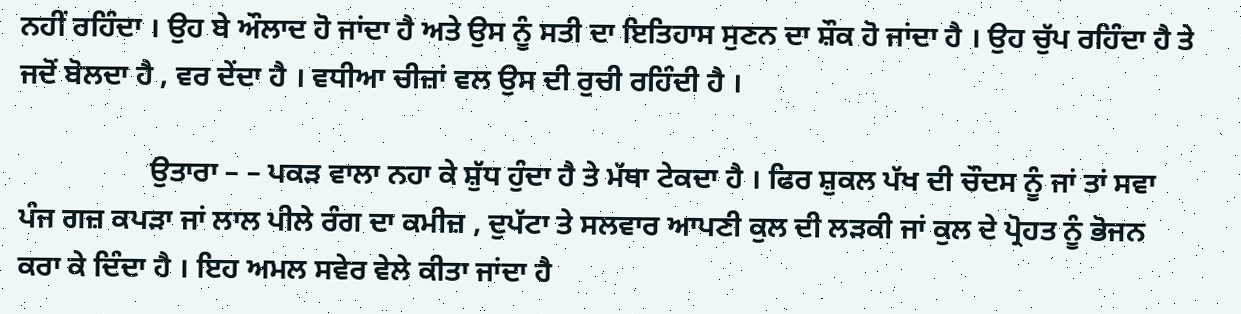ਨਹੀਂ ਰਹਿੰਦਾ । ਉਹ ਬੇ ਔਲਾਦ ਹੋ ਜਾਂਦਾ ਹੈ ਅਤੇ ਉਸ ਨੂੰ ਸਤੀ ਦਾ ਇਤਿਹਾਸ ਸੁਣਨ ਦਾ ਸ਼ੌਕ ਹੋ ਜਾਂਦਾ ਹੈ । ਉਹ ਚੁੱਪ ਰਹਿੰਦਾ ਹੈ ਤੇ ਜਦੋਂ ਬੋਲਦਾ ਹੈ , ਵਰ ਦੇਂਦਾ ਹੈ । ਵਧੀਆ ਚੀਜ਼ਾਂ ਵਲ ਉਸ ਦੀ ਰੁਚੀ ਰਹਿੰਦੀ ਹੈ ।

                  ਉਤਾਰਾ – – ਪਕੜ ਵਾਲਾ ਨਹਾ ਕੇ ਸ਼ੁੱਧ ਹੁੰਦਾ ਹੈ ਤੇ ਮੱਥਾ ਟੇਕਦਾ ਹੈ । ਫਿਰ ਸ਼ੁਕਲ ਪੱਖ ਦੀ ਚੌਦਸ ਨੂੰ ਜਾਂ ਤਾਂ ਸਵਾ ਪੰਜ ਗਜ਼ ਕਪੜਾ ਜਾਂ ਲਾਲ ਪੀਲੇ ਰੰਗ ਦਾ ਕਮੀਜ਼ , ਦੁਪੱਟਾ ਤੇ ਸਲਵਾਰ ਆਪਣੀ ਕੁਲ ਦੀ ਲੜਕੀ ਜਾਂ ਕੁਲ ਦੇ ਪ੍ਰੋਹਤ ਨੂੰ ਭੋਜਨ ਕਰਾ ਕੇ ਦਿੰਦਾ ਹੈ । ਇਹ ਅਮਲ ਸਵੇਰ ਵੇਲੇ ਕੀਤਾ ਜਾਂਦਾ ਹੈ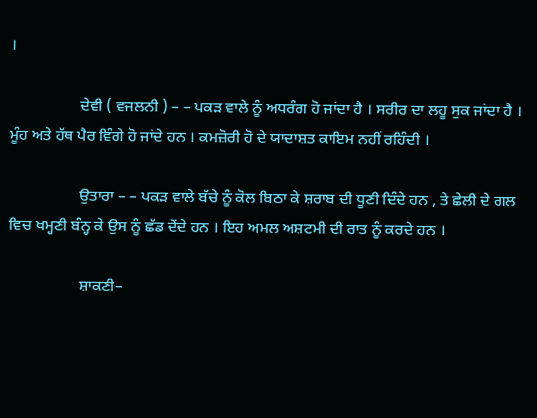।

                  ਦੇਵੀ ( ਵਜਲਨੀ ) – – ਪਕੜ ਵਾਲੇ ਨੂੰ ਅਧਰੰਗ ਹੋ ਜਾਂਦਾ ਹੈ । ਸਰੀਰ ਦਾ ਲਹੂ ਸੁਕ ਜਾਂਦਾ ਹੈ । ਮੂੰਹ ਅਤੇ ਹੱਥ ਪੈਰ ਵਿੰਗੇ ਹੋ ਜਾਂਦੇ ਹਨ । ਕਮਜ਼ੋਰੀ ਹੋ ਦੇ ਯਾਦਾਸ਼ਤ ਕਾਇਮ ਨਹੀਂ ਰਹਿੰਦੀ ।

                  ਉਤਾਰਾ – – ਪਕੜ ਵਾਲੇ ਬੱਚੇ ਨੂੰ ਕੋਲ ਬਿਠਾ ਕੇ ਸ਼ਰਾਬ ਦੀ ਧੂਣੀ ਦਿੰਦੇ ਹਨ , ਤੇ ਛੇਲੀ ਦੇ ਗਲ ਵਿਚ ਖਮ੍ਹਣੀ ਬੰਨ੍ਹ ਕੇ ਉਸ ਨੂੰ ਛੱਡ ਦੇਂਦੇ ਹਨ । ਇਹ ਅਮਲ ਅਸ਼ਟਮੀ ਦੀ ਰਾਤ ਨੂੰ ਕਰਦੇ ਹਨ ।

                  ਸ਼ਾਕਣੀ–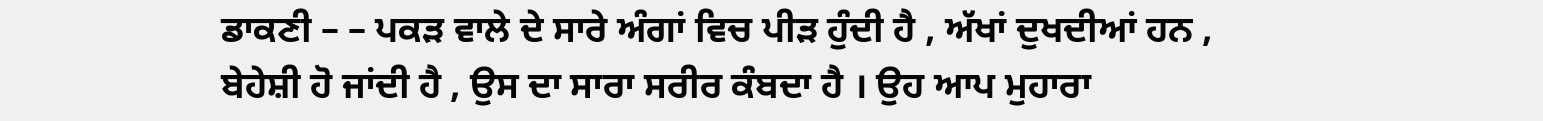ਡਾਕਣੀ – – ਪਕੜ ਵਾਲੇ ਦੇ ਸਾਰੇ ਅੰਗਾਂ ਵਿਚ ਪੀੜ ਹੁੰਦੀ ਹੈ , ਅੱਖਾਂ ਦੁਖਦੀਆਂ ਹਨ , ਬੇਹੇਸ਼ੀ ਹੋ ਜਾਂਦੀ ਹੈ , ਉਸ ਦਾ ਸਾਰਾ ਸਰੀਰ ਕੰਬਦਾ ਹੈ । ਉਹ ਆਪ ਮੁਹਾਰਾ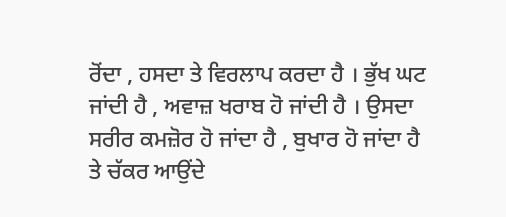ਰੋਂਦਾ , ਹਸਦਾ ਤੇ ਵਿਰਲਾਪ ਕਰਦਾ ਹੈ । ਭੁੱਖ ਘਟ ਜਾਂਦੀ ਹੈ , ਅਵਾਜ਼ ਖਰਾਬ ਹੋ ਜਾਂਦੀ ਹੈ । ਉਸਦਾ ਸਰੀਰ ਕਮਜ਼ੋਰ ਹੋ ਜਾਂਦਾ ਹੈ , ਬੁਖਾਰ ਹੋ ਜਾਂਦਾ ਹੈ ਤੇ ਚੱਕਰ ਆਉਂਦੇ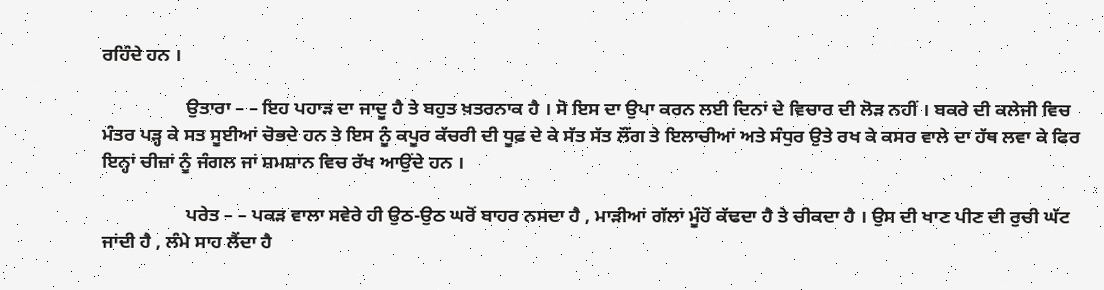ਰਹਿੰਦੇ ਹਨ ।

                  ਉਤਾਰਾ – – ਇਹ ਪਹਾੜ ਦਾ ਜਾਦੂ ਹੈ ਤੇ ਬਹੁਤ ਖ਼ਤਰਨਾਕ ਹੈ । ਸੋ ਇਸ ਦਾ ਉਪਾ ਕਰਨ ਲਈ ਦਿਨਾਂ ਦੇ ਵਿਚਾਰ ਦੀ ਲੋੜ ਨਹੀਂ । ਬਕਰੇ ਦੀ ਕਲੇਜੀ ਵਿਚ ਮੰਤਰ ਪੜ੍ਹ ਕੇ ਸਤ ਸੂਈਆਂ ਚੋਭਦੇ ਹਨ ਤੇ ਇਸ ਨੂੰ ਕਪੂਰ ਕੱਚਰੀ ਦੀ ਧੂਫ਼ ਦੇ ਕੇ ਸੱਤ ਸੱਤ ਲੌਂਗ ਤੇ ਇਲਾਚੀਆਂ ਅਤੇ ਸੰਧੁਰ ਉਤੇ ਰਖ ਕੇ ਕਸਰ ਵਾਲੇ ਦਾ ਹੱਥ ਲਵਾ ਕੇ ਫਿਰ ਇਨ੍ਹਾਂ ਚੀਜ਼ਾਂ ਨੂੰ ਜੰਗਲ ਜਾਂ ਸ਼ਮਸ਼ਾਨ ਵਿਚ ਰੱਖ ਆਉਂਦੇ ਹਨ ।

                  ਪਰੇਤ – – ਪਕੜ ਵਾਲਾ ਸਵੇਰੇ ਹੀ ਉਠ-ਉਠ ਘਰੋਂ ਬਾਹਰ ਨਸਦਾ ਹੈ , ਮਾੜੀਆਂ ਗੱਲਾਂ ਮੂੰਹੋਂ ਕੱਢਦਾ ਹੈ ਤੇ ਚੀਕਦਾ ਹੈ । ਉਸ ਦੀ ਖਾਣ ਪੀਣ ਦੀ ਰੁਚੀ ਘੱਟ ਜਾਂਦੀ ਹੈ , ਲੰਮੇ ਸਾਹ ਲੈਂਦਾ ਹੈ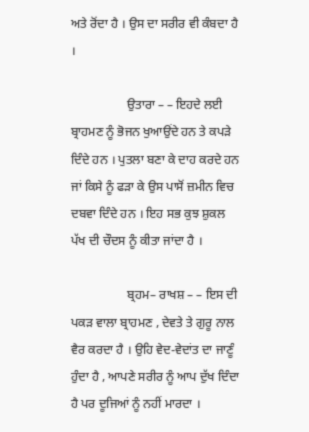ਅਤੇ ਰੋਂਦਾ ਹੈ । ਉਸ ਦਾ ਸਰੀਰ ਵੀ ਕੰਬਦਾ ਹੈ ।

                  ਉਤਾਰਾ – – ਇਹਦੇ ਲਈ ਬ੍ਰਾਹਮਣ ਨੂੰ ਭੋਜਨ ਖੁਆਉਂਦੇ ਹਨ ਤੇ ਕਪੜੇ ਦਿੰਦੇ ਹਨ । ਪੁਤਲਾ ਬਣਾ ਕੇ ਦਾਹ ਕਰਦੇ ਹਨ ਜਾਂ ਕਿਸੇ ਨੂੰ ਫੜਾ ਕੇ ਉਸ ਪਾਸੋਂ ਜ਼ਮੀਨ ਵਿਚ ਦਬਵਾ ਦਿੰਦੇ ਹਨ । ਇਹ ਸਭ ਕੁਝ ਸ਼ੁਕਲ ਪੱਖ ਦੀ ਚੌਦਸ ਨੂੰ ਕੀਤਾ ਜਾਂਦਾ ਹੈ ।

                  ਬ੍ਰਹਮ– ਰਾਖਸ਼ – – ਇਸ ਦੀ ਪਕੜ ਵਾਲਾ ਬ੍ਰਾਹਮਣ , ਦੇਵਤੇ ਤੇ ਗੁਰੂ ਨਾਲ ਵੈਰ ਕਰਦਾ ਹੈ । ਉਹਿ ਵੇਦ-ਵੇਦਾਂਤ ਦਾ ਜਾਣੂੰ ਹੁੰਦਾ ਹੈ , ਆਪਣੇ ਸਰੀਰ ਨੂੰ ਆਪ ਦੁੱਖ ਦਿੰਦਾ ਹੈ ਪਰ ਦੂਜਿਆਂ ਨੂੰ ਨਹੀਂ ਮਾਰਦਾ ।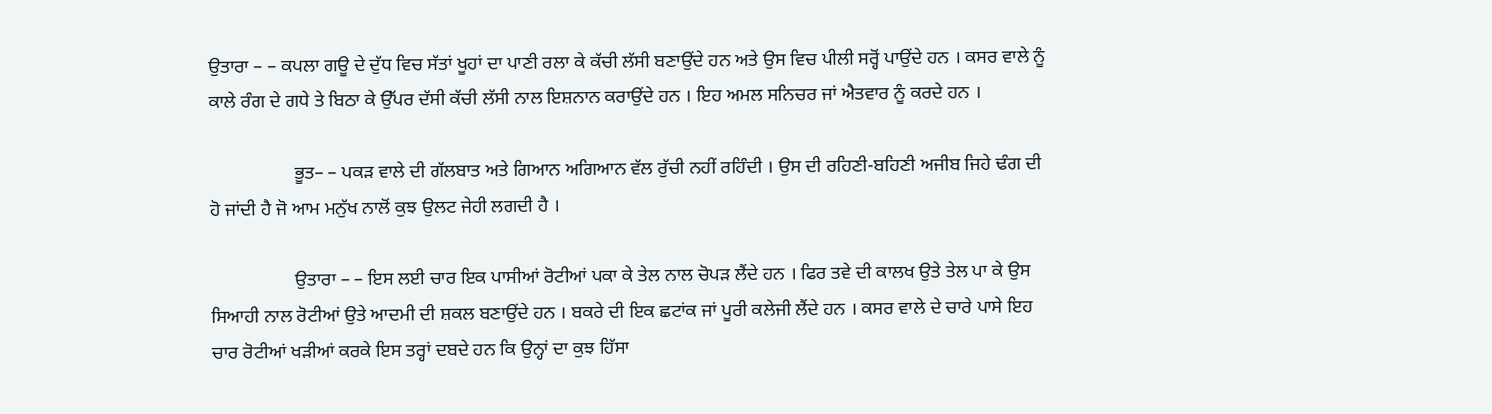ਉਤਾਰਾ – – ਕਪਲਾ ਗਊ ਦੇ ਦੁੱਧ ਵਿਚ ਸੱਤਾਂ ਖੂਹਾਂ ਦਾ ਪਾਣੀ ਰਲਾ ਕੇ ਕੱਚੀ ਲੱਸੀ ਬਣਾਉਂਦੇ ਹਨ ਅਤੇ ਉਸ ਵਿਚ ਪੀਲੀ ਸਰ੍ਹੋਂ ਪਾਉਂਦੇ ਹਨ । ਕਸਰ ਵਾਲੇ ਨੂੰ ਕਾਲੇ ਰੰਗ ਦੇ ਗਧੇ ਤੇ ਬਿਠਾ ਕੇ ਉੱਪਰ ਦੱਸੀ ਕੱਚੀ ਲੱਸੀ ਨਾਲ ਇਸ਼ਨਾਨ ਕਰਾਉਂਦੇ ਹਨ । ਇਹ ਅਮਲ ਸਨਿਚਰ ਜਾਂ ਐਤਵਾਰ ਨੂੰ ਕਰਦੇ ਹਨ ।

                  ਭੂਤ– – ਪਕੜ ਵਾਲੇ ਦੀ ਗੱਲਬਾਤ ਅਤੇ ਗਿਆਨ ਅਗਿਆਨ ਵੱਲ ਰੁੱਚੀ ਨਹੀਂ ਰਹਿੰਦੀ । ਉਸ ਦੀ ਰਹਿਣੀ-ਬਹਿਣੀ ਅਜੀਬ ਜਿਹੇ ਢੰਗ ਦੀ ਹੋ ਜਾਂਦੀ ਹੈ ਜੋ ਆਮ ਮਨੁੱਖ ਨਾਲੋਂ ਕੁਝ ਉਲਟ ਜੇਹੀ ਲਗਦੀ ਹੈ ।

                  ਉਤਾਰਾ – – ਇਸ ਲਈ ਚਾਰ ਇਕ ਪਾਸੀਆਂ ਰੋਟੀਆਂ ਪਕਾ ਕੇ ਤੇਲ ਨਾਲ ਚੋਪੜ ਲੈਂਦੇ ਹਨ । ਫਿਰ ਤਵੇ ਦੀ ਕਾਲਖ ਉਤੇ ਤੇਲ ਪਾ ਕੇ ਉਸ ਸਿਆਹੀ ਨਾਲ ਰੋਟੀਆਂ ਉਤੇ ਆਦਮੀ ਦੀ ਸ਼ਕਲ ਬਣਾਉਂਦੇ ਹਨ । ਬਕਰੇ ਦੀ ਇਕ ਛਟਾਂਕ ਜਾਂ ਪੂਰੀ ਕਲੇਜੀ ਲੈਂਦੇ ਹਨ । ਕਸਰ ਵਾਲੇ ਦੇ ਚਾਰੇ ਪਾਸੇ ਇਹ ਚਾਰ ਰੋਟੀਆਂ ਖੜੀਆਂ ਕਰਕੇ ਇਸ ਤਰ੍ਹਾਂ ਦਬਦੇ ਹਨ ਕਿ ਉਨ੍ਹਾਂ ਦਾ ਕੁਝ ਹਿੱਸਾ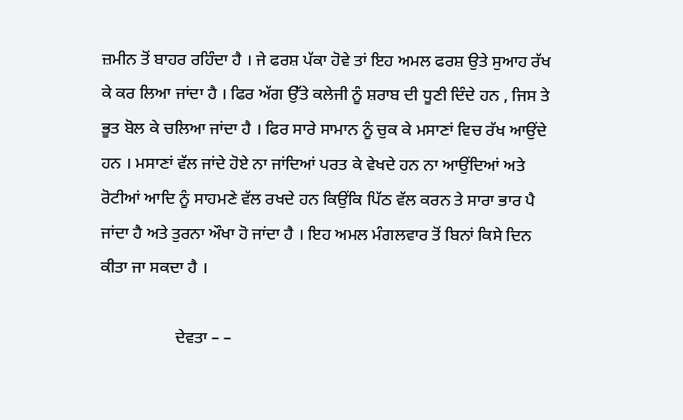ਜ਼ਮੀਨ ਤੋਂ ਬਾਹਰ ਰਹਿੰਦਾ ਹੈ । ਜੇ ਫਰਸ਼ ਪੱਕਾ ਹੋਵੇ ਤਾਂ ਇਹ ਅਮਲ ਫਰਸ਼ ਉਤੇ ਸੁਆਹ ਰੱਖ ਕੇ ਕਰ ਲਿਆ ਜਾਂਦਾ ਹੈ । ਫਿਰ ਅੱਗ ਉੱਤੇ ਕਲੇਜੀ ਨੂੰ ਸ਼ਰਾਬ ਦੀ ਧੂਣੀ ਦਿੰਦੇ ਹਨ , ਜਿਸ ਤੇ ਭੂਤ ਬੋਲ ਕੇ ਚਲਿਆ ਜਾਂਦਾ ਹੈ । ਫਿਰ ਸਾਰੇ ਸਾਮਾਨ ਨੂੰ ਚੁਕ ਕੇ ਮਸਾਣਾਂ ਵਿਚ ਰੱਖ ਆਉਂਦੇ ਹਨ । ਮਸਾਣਾਂ ਵੱਲ ਜਾਂਦੇ ਹੋਏ ਨਾ ਜਾਂਦਿਆਂ ਪਰਤ ਕੇ ਵੇਖਦੇ ਹਨ ਨਾ ਆਉਂਦਿਆਂ ਅਤੇ ਰੋਟੀਆਂ ਆਦਿ ਨੂੰ ਸਾਹਮਣੇ ਵੱਲ ਰਖਦੇ ਹਨ ਕਿਉਂਕਿ ਪਿੱਠ ਵੱਲ ਕਰਨ ਤੇ ਸਾਰਾ ਭਾਰ ਪੈ ਜਾਂਦਾ ਹੈ ਅਤੇ ਤੁਰਨਾ ਔਖਾ ਹੋ ਜਾਂਦਾ ਹੈ । ਇਹ ਅਮਲ ਮੰਗਲਵਾਰ ਤੋਂ ਬਿਨਾਂ ਕਿਸੇ ਦਿਨ ਕੀਤਾ ਜਾ ਸਕਦਾ ਹੈ ।

                  ਦੇਵਤਾ – –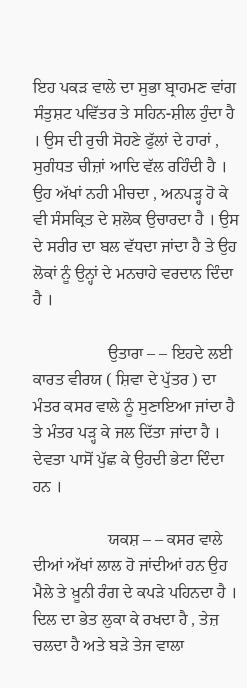ਇਹ ਪਕੜ ਵਾਲੇ ਦਾ ਸੁਭਾ ਬ੍ਰਾਹਮਣ ਵਾਂਗ ਸੰਤੁਸ਼ਟ ਪਵਿੱਤਰ ਤੇ ਸਹਿਨ-ਸ਼ੀਲ ਹੁੰਦਾ ਹੈ । ਉਸ ਦੀ ਰੁਚੀ ਸੋਹਣੇ ਫੁੱਲਾਂ ਦੇ ਹਾਰਾਂ , ਸੁਗੰਧਤ ਚੀਜ਼ਾਂ ਆਦਿ ਵੱਲ ਰਹਿੰਦੀ ਹੈ । ਉਹ ਅੱਖਾਂ ਨਹੀ ਮੀਚਦਾ , ਅਨਪੜ੍ਹ ਹੋ ਕੇ ਵੀ ਸੰਸਕ੍ਰਿਤ ਦੇ ਸ਼ਲੋਕ ਉਚਾਰਦਾ ਹੈ । ਉਸ ਦੇ ਸਰੀਰ ਦਾ ਬਲ ਵੱਧਦਾ ਜਾਂਦਾ ਹੈ ਤੇ ਉਹ ਲੋਕਾਂ ਨੂੰ ਉਨ੍ਹਾਂ ਦੇ ਮਨਚਾਹੇ ਵਰਦਾਨ ਦਿੰਦਾ ਹੈ ।

                  ਉਤਾਰਾ – – ਇਹਦੇ ਲਈ ਕਾਰਤ ਵੀਰਯ ( ਸ਼ਿਵਾ ਦੇ ਪੁੱਤਰ ) ਦਾ ਮੰਤਰ ਕਸਰ ਵਾਲੇ ਨੂੰ ਸੁਣਾਇਆ ਜਾਂਦਾ ਹੈ ਤੇ ਮੰਤਰ ਪੜ੍ਹ ਕੇ ਜਲ ਦਿੱਤਾ ਜਾਂਦਾ ਹੈ । ਦੇਵਤਾ ਪਾਸੋਂ ਪੁੱਛ ਕੇ ਉਹਦੀ ਭੇਟਾ ਦਿੰਦਾ ਹਨ ।

                  ਯਕਸ਼ – – ਕਸਰ ਵਾਲੇ ਦੀਆਂ ਅੱਖਾਂ ਲਾਲ ਹੋ ਜਾਂਦੀਆਂ ਹਨ ਉਹ ਮੈਲੇ ਤੇ ਖ਼ੂਨੀ ਰੰਗ ਦੇ ਕਪੜੇ ਪਹਿਨਦਾ ਹੈ । ਦਿਲ ਦਾ ਭੇਤ ਲੁਕਾ ਕੇ ਰਖਦਾ ਹੈ , ਤੇਜ਼ ਚਲਦਾ ਹੈ ਅਤੇ ਬੜੇ ਤੇਜ ਵਾਲਾ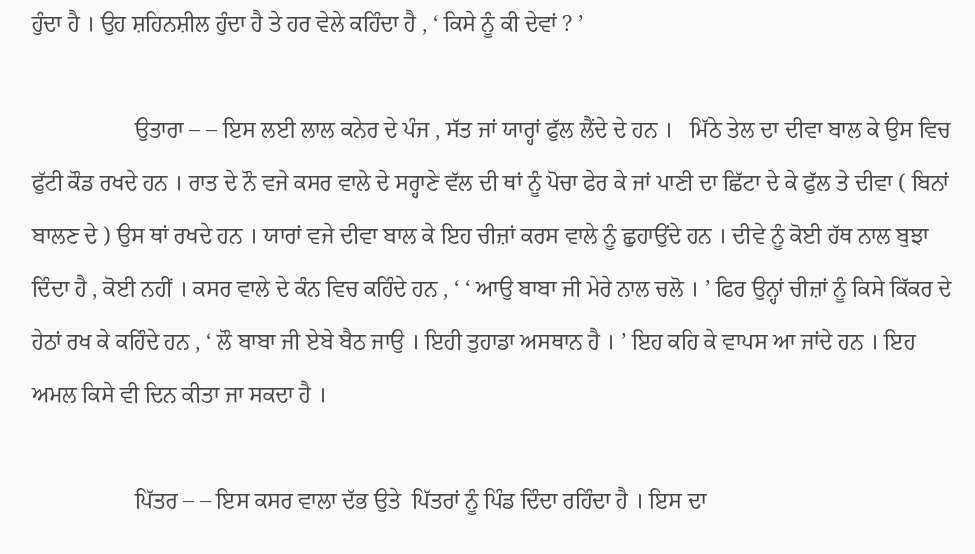ਹੁੰਦਾ ਹੈ । ਉਹ ਸ਼ਹਿਨਸ਼ੀਲ ਹੁੰਦਾ ਹੈ ਤੇ ਹਰ ਵੇਲੇ ਕਹਿੰਦਾ ਹੈ , ‘ ਕਿਸੇ ਨੂੰ ਕੀ ਦੇਵਾਂ ? ’

                  ਉਤਾਰਾ – – ਇਸ ਲਈ ਲਾਲ ਕਨੇਰ ਦੇ ਪੰਜ , ਸੱਤ ਜਾਂ ਯਾਰ੍ਹਾਂ ਫੁੱਲ ਲੈਂਦੇ ਦੇ ਹਨ ।   ਮਿੱਠੇ ਤੇਲ ਦਾ ਦੀਵਾ ਬਾਲ ਕੇ ਉਸ ਵਿਚ ਫੁੱਟੀ ਕੌਡ ਰਖਦੇ ਹਨ । ਰਾਤ ਦੇ ਨੌ ਵਜੇ ਕਸਰ ਵਾਲੇ ਦੇ ਸਰ੍ਹਾਣੇ ਵੱਲ ਦੀ ਥਾਂ ਨੂੰ ਪੋਚਾ ਫੇਰ ਕੇ ਜਾਂ ਪਾਣੀ ਦਾ ਛਿੱਟਾ ਦੇ ਕੇ ਫੁੱਲ ਤੇ ਦੀਵਾ ( ਬਿਨਾਂ ਬਾਲਣ ਦੇ ) ਉਸ ਥਾਂ ਰਖਦੇ ਹਨ । ਯਾਰਾਂ ਵਜੇ ਦੀਵਾ ਬਾਲ ਕੇ ਇਹ ਚੀਜ਼ਾਂ ਕਰਸ ਵਾਲੇ ਨੂੰ ਛੁਹਾਉਂਦੇ ਹਨ । ਦੀਵੇ ਨੂੰ ਕੋਈ ਹੱਥ ਨਾਲ ਬੁਝਾ ਦਿੰਦਾ ਹੈ , ਕੋਈ ਨਹੀਂ । ਕਸਰ ਵਾਲੇ ਦੇ ਕੰਨ ਵਿਚ ਕਹਿੰਦੇ ਹਨ , ‘ ‘ ਆਉ ਬਾਬਾ ਜੀ ਮੇਰੇ ਨਾਲ ਚਲੋ । ’ ਫਿਰ ਉਨ੍ਹਾਂ ਚੀਜ਼ਾਂ ਨੂੰ ਕਿਸੇ ਕਿੱਕਰ ਦੇ ਹੇਠਾਂ ਰਖ ਕੇ ਕਹਿੰਦੇ ਹਨ , ‘ ਲੌ ਬਾਬਾ ਜੀ ਏਬੇ ਬੈਠ ਜਾਉ । ਇਹੀ ਤੁਹਾਡਾ ਅਸਥਾਨ ਹੈ । ’ ਇਹ ਕਹਿ ਕੇ ਵਾਪਸ ਆ ਜਾਂਦੇ ਹਨ । ਇਹ ਅਮਲ ਕਿਸੇ ਵੀ ਦਿਨ ਕੀਤਾ ਜਾ ਸਕਦਾ ਹੈ ।

                  ਪਿੱਤਰ – – ਇਸ ਕਸਰ ਵਾਲਾ ਦੱਭ ਉਤੇ  ਪਿੱਤਰਾਂ ਨੂੰ ਪਿੰਡ ਦਿੰਦਾ ਰਹਿੰਦਾ ਹੈ । ਇਸ ਦਾ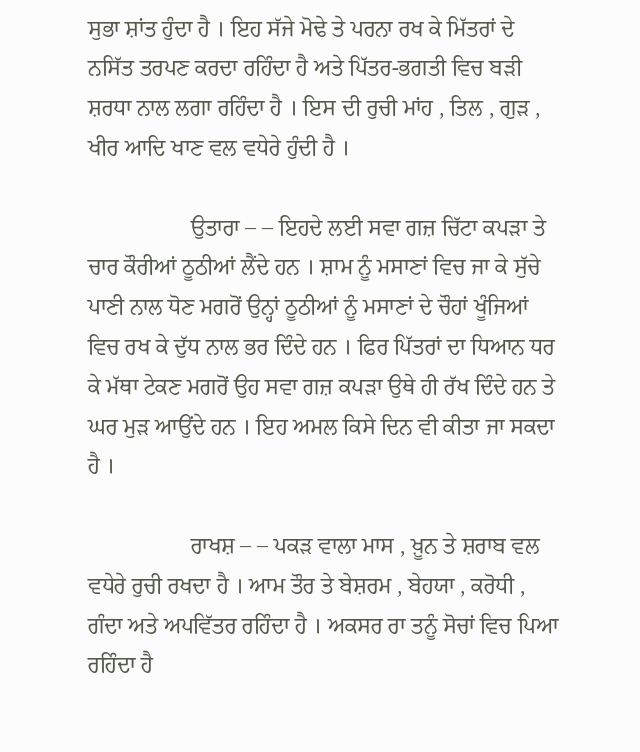ਸੁਭਾ ਸ਼ਾਂਤ ਹੁੰਦਾ ਹੈ । ਇਹ ਸੱਜੇ ਮੋਢੇ ਤੇ ਪਰਨਾ ਰਖ ਕੇ ਮਿੱਤਰਾਂ ਦੇ ਨਸਿੱਤ ਤਰਪਣ ਕਰਦਾ ਰਹਿੰਦਾ ਹੈ ਅਤੇ ਪਿੱਤਰ-ਭਗਤੀ ਵਿਚ ਬੜੀ ਸ਼ਰਧਾ ਨਾਲ ਲਗਾ ਰਹਿੰਦਾ ਹੈ । ਇਸ ਦੀ ਰੁਚੀ ਮਾਂਹ , ਤਿਲ , ਗੁੜ , ਖੀਰ ਆਦਿ ਖਾਣ ਵਲ ਵਧੇਰੇ ਹੁੰਦੀ ਹੈ ।

                  ਉਤਾਰਾ – – ਇਹਦੇ ਲਈ ਸਵਾ ਗਜ਼ ਚਿੱਟਾ ਕਪੜਾ ਤੇ ਚਾਰ ਕੌਰੀਆਂ ਠੂਠੀਆਂ ਲੈਂਦੇ ਹਨ । ਸ਼ਾਮ ਨੂੰ ਮਸਾਣਾਂ ਵਿਚ ਜਾ ਕੇ ਸੁੱਚੇ ਪਾਣੀ ਨਾਲ ਧੋਣ ਮਗਰੋਂ ਉਨ੍ਹਾਂ ਠੂਠੀਆਂ ਨੂੰ ਮਸਾਣਾਂ ਦੇ ਚੌਹਾਂ ਖੂੰਜਿਆਂ ਵਿਚ ਰਖ ਕੇ ਦੁੱਧ ਨਾਲ ਭਰ ਦਿੰਦੇ ਹਨ । ਫਿਰ ਪਿੱਤਰਾਂ ਦਾ ਧਿਆਨ ਧਰ ਕੇ ਮੱਥਾ ਟੇਕਣ ਮਗਰੋਂ ਉਹ ਸਵਾ ਗਜ਼ ਕਪੜਾ ਉਥੇ ਹੀ ਰੱਖ ਦਿੰਦੇ ਹਨ ਤੇ ਘਰ ਮੁੜ ਆਉਂਦੇ ਹਨ । ਇਹ ਅਮਲ ਕਿਸੇ ਦਿਨ ਵੀ ਕੀਤਾ ਜਾ ਸਕਦਾ ਹੈ ।

                  ਰਾਖਸ਼ – – ਪਕੜ ਵਾਲਾ ਮਾਸ , ਖ਼ੂਨ ਤੇ ਸ਼ਰਾਬ ਵਲ ਵਧੇਰੇ ਰੁਚੀ ਰਖਦਾ ਹੈ । ਆਮ ਤੌਰ ਤੇ ਬੇਸ਼ਰਮ , ਬੇਹਯਾ , ਕਰੋਧੀ , ਗੰਦਾ ਅਤੇ ਅਪਵਿੱਤਰ ਰਹਿੰਦਾ ਹੈ । ਅਕਸਰ ਰਾ ਤਨੂੰ ਸੋਚਾਂ ਵਿਚ ਪਿਆ ਰਹਿੰਦਾ ਹੈ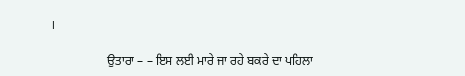।

                  ਉਤਾਰਾ – – ਇਸ ਲਈ ਮਾਰੇ ਜਾ ਰਹੇ ਬਕਰੇ ਦਾ ਪਹਿਲਾ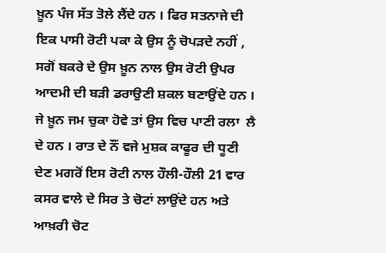ਖ਼ੂਨ ਪੰਜ ਸੱਤ ਤੋਲੇ ਲੈਂਦੇ ਹਨ । ਫਿਰ ਸਤਨਾਜੇ ਦੀ ਇਕ ਪਾਸੀ ਰੋਟੀ ਪਕਾ ਕੇ ਉਸ ਨੂੰ ਚੋਪੜਦੇ ਨਹੀਂ , ਸਗੋਂ ਬਕਰੇ ਦੇ ਉਸ ਖ਼ੂਨ ਨਾਲ ਉਸ ਰੋਟੀ ਉਪਰ ਆਦਮੀ ਦੀ ਬੜੀ ਡਰਾਉਣੀ ਸ਼ਕਲ ਬਣਾਉਂਦੇ ਹਨ । ਜੇ ਖ਼ੂਨ ਜਮ ਚੁਕਾ ਹੋਵੇ ਤਾਂ ਉਸ ਵਿਚ ਪਾਣੀ ਰਲਾ  ਲੈ ਦੇ ਹਨ । ਰਾਤ ਦੇ ਨੌਂ ਵਜੇ ਮੁਸ਼ਕ ਕਾਫੂਰ ਦੀ ਧੂਣੀ ਦੇਣ ਮਗਰੋਂ ਇਸ ਰੋਟੀ ਨਾਲ ਹੌਲੀ-ਹੌਲੀ 21 ਵਾਰ ਕਸਰ ਵਾਲੇ ਦੇ ਸਿਰ ਤੇ ਚੋਟਾਂ ਲਾਉਂਦੇ ਹਨ ਅਤੇ ਆਖ਼ਰੀ ਚੋਟ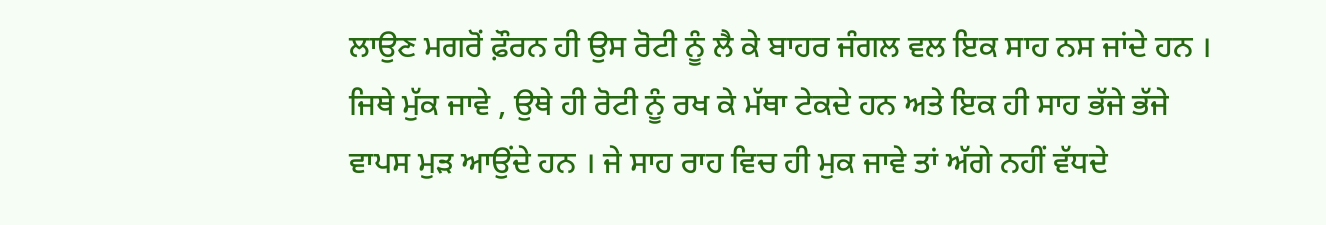ਲਾਉਣ ਮਗਰੋਂ ਫ਼ੌਰਨ ਹੀ ਉਸ ਰੋਟੀ ਨੂੰ ਲੈ ਕੇ ਬਾਹਰ ਜੰਗਲ ਵਲ ਇਕ ਸਾਹ ਨਸ ਜਾਂਦੇ ਹਨ । ਜਿਥੇ ਮੁੱਕ ਜਾਵੇ , ਉਥੇ ਹੀ ਰੋਟੀ ਨੂੰ ਰਖ ਕੇ ਮੱਥਾ ਟੇਕਦੇ ਹਨ ਅਤੇ ਇਕ ਹੀ ਸਾਹ ਭੱਜੇ ਭੱਜੇ ਵਾਪਸ ਮੁੜ ਆਉਂਦੇ ਹਨ । ਜੇ ਸਾਹ ਰਾਹ ਵਿਚ ਹੀ ਮੁਕ ਜਾਵੇ ਤਾਂ ਅੱਗੇ ਨਹੀਂ ਵੱਧਦੇ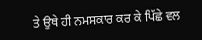ਤੇ ਉਥੇ ਹੀ ਨਮਸਕਾਰ ਕਰ ਕੇ ਪਿੱਛੇ ਵਲ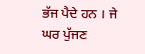ਭੱਜ ਪੈਦੇ ਹਨ । ਜੇ ਘਰ ਪੁੱਜਣ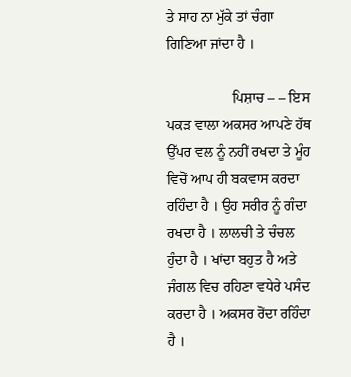ਤੇ ਸਾਹ ਨਾ ਮੁੱਕੇ ਤਾਂ ਚੰਗਾ ਗਿਣਿਆ ਜਾਂਦਾ ਹੈ ।

                  ਪਿਸ਼ਾਚ – – ਇਸ ਪਕੜ ਵਾਲਾ ਅਕਸਰ ਆਪਣੇ ਹੱਥ ਉੱਪਰ ਵਲ ਨੂੰ ਨਹੀਂ ਰਖਦਾ ਤੇ ਮੂੰਹ ਵਿਚੋਂ ਆਪ ਹੀ ਬਕਵਾਸ ਕਰਦਾ ਰਹਿੰਦਾ ਹੈ । ਉਹ ਸਰੀਰ ਨੂੰ ਗੰਦਾ ਰਖਦਾ ਹੈ । ਲਾਲਚੀ ਤੇ ਚੰਚਲ ਹੁੰਦਾ ਹੈ । ਖਾਂਦਾ ਬਹੁਤ ਹੈ ਅਤੇ ਜੰਗਲ ਵਿਚ ਰਹਿਣਾ ਵਧੇਰੇ ਪਸੰਦ ਕਰਦਾ ਹੈ । ਅਕਸਰ ਰੋਂਦਾ ਰਹਿੰਦਾ ਹੈ ।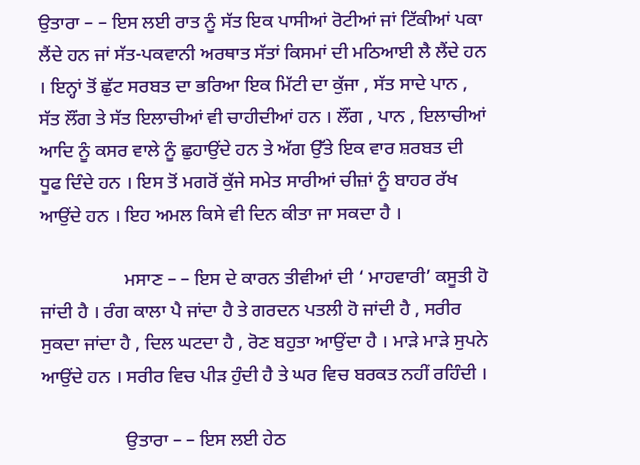ਉਤਾਰਾ – – ਇਸ ਲਈ ਰਾਤ ਨੂੰ ਸੱਤ ਇਕ ਪਾਸੀਆਂ ਰੋਟੀਆਂ ਜਾਂ ਟਿੱਕੀਆਂ ਪਕਾ ਲੈਂਦੇ ਹਨ ਜਾਂ ਸੱਤ-ਪਕਵਾਨੀ ਅਰਥਾਤ ਸੱਤਾਂ ਕਿਸਮਾਂ ਦੀ ਮਠਿਆਈ ਲੈ ਲੈਂਦੇ ਹਨ । ਇਨ੍ਹਾਂ ਤੋਂ ਛੁੱਟ ਸਰਬਤ ਦਾ ਭਰਿਆ ਇਕ ਮਿੱਟੀ ਦਾ ਕੁੱਜਾ , ਸੱਤ ਸਾਦੇ ਪਾਨ , ਸੱਤ ਲੌਂਗ ਤੇ ਸੱਤ ਇਲਾਚੀਆਂ ਵੀ ਚਾਹੀਦੀਆਂ ਹਨ । ਲੌਂਗ , ਪਾਨ , ਇਲਾਚੀਆਂ ਆਦਿ ਨੂੰ ਕਸਰ ਵਾਲੇ ਨੂੰ ਛੁਹਾਉਂਦੇ ਹਨ ਤੇ ਅੱਗ ਉੱਤੇ ਇਕ ਵਾਰ ਸ਼ਰਬਤ ਦੀ ਧੂਫ ਦਿੰਦੇ ਹਨ । ਇਸ ਤੋਂ ਮਗਰੋਂ ਕੁੱਜੇ ਸਮੇਤ ਸਾਰੀਆਂ ਚੀਜ਼ਾਂ ਨੂੰ ਬਾਹਰ ਰੱਖ ਆਉਂਦੇ ਹਨ । ਇਹ ਅਮਲ ਕਿਸੇ ਵੀ ਦਿਨ ਕੀਤਾ ਜਾ ਸਕਦਾ ਹੈ ।

                  ਮਸਾਣ – – ਇਸ ਦੇ ਕਾਰਨ ਤੀਵੀਆਂ ਦੀ ‘ ਮਾਹਵਾਰੀ’ ਕਸੂਤੀ ਹੋ ਜਾਂਦੀ ਹੈ । ਰੰਗ ਕਾਲਾ ਪੈ ਜਾਂਦਾ ਹੈ ਤੇ ਗਰਦਨ ਪਤਲੀ ਹੋ ਜਾਂਦੀ ਹੈ , ਸਰੀਰ ਸੁਕਦਾ ਜਾਂਦਾ ਹੈ , ਦਿਲ ਘਟਦਾ ਹੈ , ਰੋਣ ਬਹੁਤਾ ਆਉਂਦਾ ਹੈ । ਮਾੜੇ ਮਾੜੇ ਸੁਪਨੇ ਆਉਂਦੇ ਹਨ । ਸਰੀਰ ਵਿਚ ਪੀੜ ਹੁੰਦੀ ਹੈ ਤੇ ਘਰ ਵਿਚ ਬਰਕਤ ਨਹੀਂ ਰਹਿੰਦੀ ।

                  ਉਤਾਰਾ – – ਇਸ ਲਈ ਹੇਠ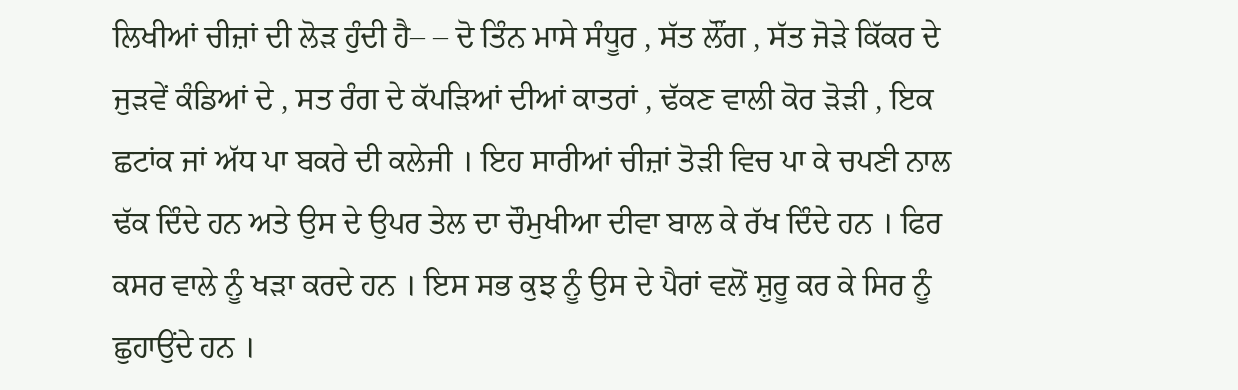ਲਿਖੀਆਂ ਚੀਜ਼ਾਂ ਦੀ ਲੋੜ ਹੁੰਦੀ ਹੈ– – ਦੋ ਤਿੰਨ ਮਾਸੇ ਸੰਧੂਰ , ਸੱਤ ਲੌਂਗ , ਸੱਤ ਜੋੜੇ ਕਿੱਕਰ ਦੇ ਜੁੜਵੇਂ ਕੰਡਿਆਂ ਦੇ , ਸਤ ਰੰਗ ਦੇ ਕੱਪੜਿਆਂ ਦੀਆਂ ਕਾਤਰਾਂ , ਢੱਕਣ ਵਾਲੀ ਕੋਰ ੜੋੜੀ , ਇਕ ਛਟਾਂਕ ਜਾਂ ਅੱਧ ਪਾ ਬਕਰੇ ਦੀ ਕਲੇਜੀ । ਇਹ ਸਾਰੀਆਂ ਚੀਜ਼ਾਂ ਤੋੜੀ ਵਿਚ ਪਾ ਕੇ ਚਪਣੀ ਨਾਲ ਢੱਕ ਦਿੰਦੇ ਹਨ ਅਤੇ ਉਸ ਦੇ ਉਪਰ ਤੇਲ ਦਾ ਚੌਮੁਖੀਆ ਦੀਵਾ ਬਾਲ ਕੇ ਰੱਖ ਦਿੰਦੇ ਹਨ । ਫਿਰ ਕਸਰ ਵਾਲੇ ਨੂੰ ਖੜਾ ਕਰਦੇ ਹਨ । ਇਸ ਸਭ ਕੁਝ ਨੂੰ ਉਸ ਦੇ ਪੈਰਾਂ ਵਲੋਂ ਸ਼ੁਰੂ ਕਰ ਕੇ ਸਿਰ ਨੂੰ ਛੁਹਾਉਂਦੇ ਹਨ ।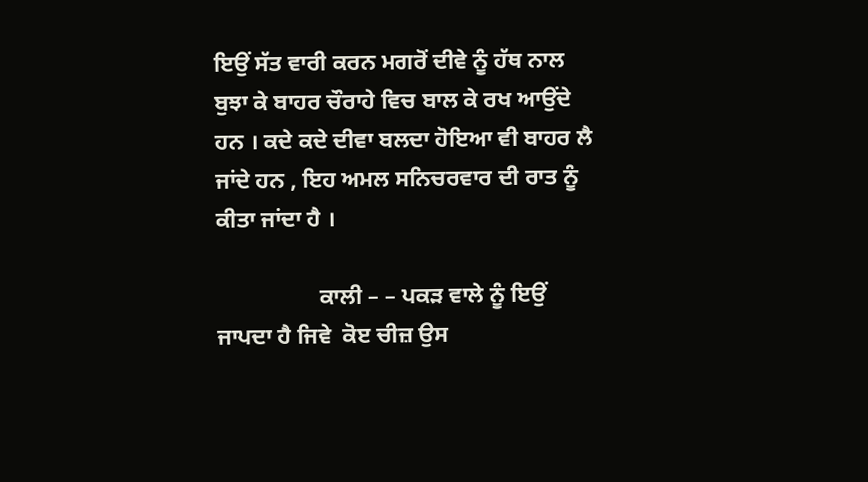ਇਉਂ ਸੱਤ ਵਾਰੀ ਕਰਨ ਮਗਰੋਂ ਦੀਵੇ ਨੂੰ ਹੱਥ ਨਾਲ ਬੁਝਾ ਕੇ ਬਾਹਰ ਚੌਰਾਹੇ ਵਿਚ ਬਾਲ ਕੇ ਰਖ ਆਉਂਦੇ ਹਨ । ਕਦੇ ਕਦੇ ਦੀਵਾ ਬਲਦਾ ਹੋਇਆ ਵੀ ਬਾਹਰ ਲੈ ਜਾਂਦੇ ਹਨ , ਇਹ ਅਮਲ ਸਨਿਚਰਵਾਰ ਦੀ ਰਾਤ ਨੂੰ ਕੀਤਾ ਜਾਂਦਾ ਹੈ ।

                  ਕਾਲੀ – – ਪਕੜ ਵਾਲੇ ਨੂੰ ਇਉਂ ਜਾਪਦਾ ਹੈ ਜਿਵੇ  ਕੋੲ ਚੀਜ਼ ਉਸ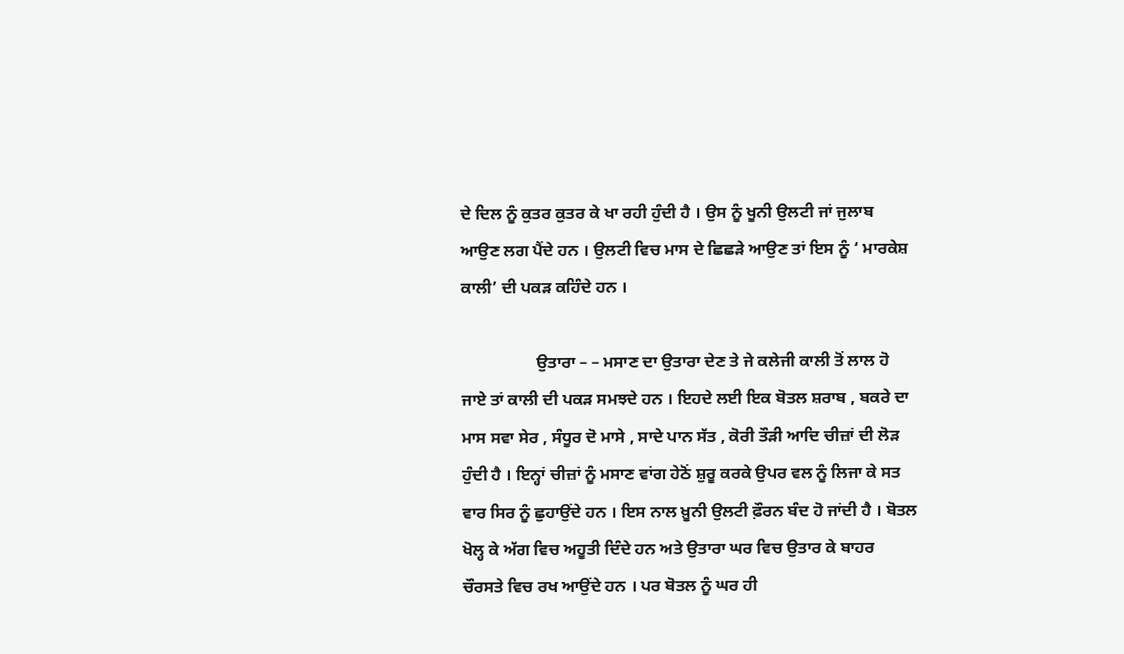ਦੇ ਦਿਲ ਨੂੰ ਕੁਤਰ ਕੁਤਰ ਕੇ ਖਾ ਰਹੀ ਹੁੰਦੀ ਹੈ । ਉਸ ਨੂੰ ਖੂਨੀ ਉਲਟੀ ਜਾਂ ਜੁਲਾਬ ਆਉਣ ਲਗ ਪੈਂਦੇ ਹਨ । ਉਲਟੀ ਵਿਚ ਮਾਸ ਦੇ ਛਿਛੜੇ ਆਉਣ ਤਾਂ ਇਸ ਨੂੰ ‘ ਮਾਰਕੇਸ਼ ਕਾਲੀ’ ਦੀ ਪਕੜ ਕਹਿੰਦੇ ਹਨ ।

                  ਉਤਾਰਾ – – ਮਸਾਣ ਦਾ ਉਤਾਰਾ ਦੇਣ ਤੇ ਜੇ ਕਲੇਜੀ ਕਾਲੀ ਤੋਂ ਲਾਲ ਹੋ ਜਾਏ ਤਾਂ ਕਾਲੀ ਦੀ ਪਕੜ ਸਮਝਦੇ ਹਨ । ਇਹਦੇ ਲਈ ਇਕ ਬੋਤਲ ਸ਼ਰਾਬ , ਬਕਰੇ ਦਾ ਮਾਸ ਸਵਾ ਸੇਰ , ਸੰਧੂਰ ਦੋ ਮਾਸੇ , ਸਾਦੇ ਪਾਨ ਸੱਤ , ਕੋਰੀ ਤੌੜੀ ਆਦਿ ਚੀਜ਼ਾਂ ਦੀ ਲੋੜ ਹੁੰਦੀ ਹੈ । ਇਨ੍ਹਾਂ ਚੀਜ਼ਾਂ ਨੂੰ ਮਸਾਣ ਵਾਂਗ ਹੇਠੋਂ ਸ਼ੁਰੂ ਕਰਕੇ ਉਪਰ ਵਲ ਨੂੰ ਲਿਜਾ ਕੇ ਸਤ ਵਾਰ ਸਿਰ ਨੂੰ ਛੁਹਾਉਂਦੇ ਹਨ । ਇਸ ਨਾਲ ਖ਼ੂਨੀ ਉਲਟੀ ਫ਼ੌਰਨ ਬੰਦ ਹੋ ਜਾਂਦੀ ਹੈ । ਬੋਤਲ ਖੋਲ੍ਹ ਕੇ ਅੱਗ ਵਿਚ ਅਹੂਤੀ ਦਿੰਦੇ ਹਨ ਅਤੇ ਉਤਾਰਾ ਘਰ ਵਿਚ ਉਤਾਰ ਕੇ ਬਾਹਰ ਚੌਰਸਤੇ ਵਿਚ ਰਖ ਆਉਂਦੇ ਹਨ । ਪਰ ਬੋਤਲ ਨੂੰ ਘਰ ਹੀ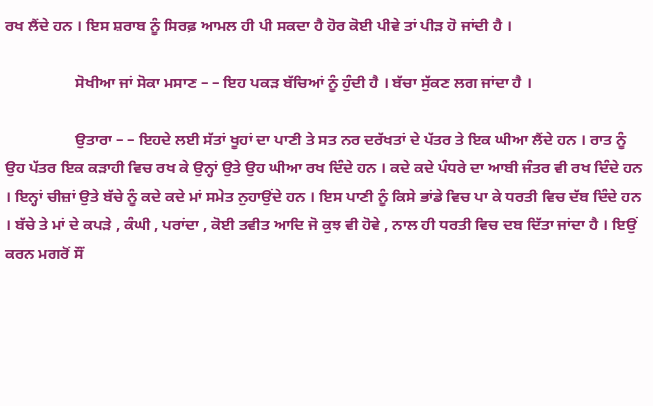ਰਖ ਲੈਂਦੇ ਹਨ । ਇਸ ਸ਼ਰਾਬ ਨੂੰ ਸਿਰਫ਼ ਆਮਲ ਹੀ ਪੀ ਸਕਦਾ ਹੈ ਹੋਰ ਕੋਈ ਪੀਵੇ ਤਾਂ ਪੀੜ ਹੋ ਜਾਂਦੀ ਹੈ ।

                  ਸੋਖੀਆ ਜਾਂ ਸੋਕਾ ਮਸਾਣ – – ਇਹ ਪਕੜ ਬੱਚਿਆਂ ਨੂੰ ਹੁੰਦੀ ਹੈ । ਬੱਚਾ ਸੁੱਕਣ ਲਗ ਜਾਂਦਾ ਹੈ ।

                  ਉਤਾਰਾ – – ਇਹਦੇ ਲਈ ਸੱਤਾਂ ਖੂਹਾਂ ਦਾ ਪਾਣੀ ਤੇ ਸਤ ਨਰ ਦਰੱਖਤਾਂ ਦੇ ਪੱਤਰ ਤੇ ਇਕ ਘੀਆ ਲੈਂਦੇ ਹਨ । ਰਾਤ ਨੂੰ ਉਹ ਪੱਤਰ ਇਕ ਕੜਾਹੀ ਵਿਚ ਰਖ ਕੇ ਉਨ੍ਹਾਂ ਉਤੇ ਉਹ ਘੀਆ ਰਖ ਦਿੰਦੇ ਹਨ । ਕਦੇ ਕਦੇ ਪੰਧਰੇ ਦਾ ਆਬੀ ਜੰਤਰ ਵੀ ਰਖ ਦਿੰਦੇ ਹਨ । ਇਨ੍ਹਾਂ ਚੀਜ਼ਾਂ ਉਤੇ ਬੱਚੇ ਨੂੰ ਕਦੇ ਕਦੇ ਮਾਂ ਸਮੇਤ ਨੁਹਾਉਂਦੇ ਹਨ । ਇਸ ਪਾਣੀ ਨੂੰ ਕਿਸੇ ਭਾਂਡੇ ਵਿਚ ਪਾ ਕੇ ਧਰਤੀ ਵਿਚ ਦੱਬ ਦਿੰਦੇ ਹਨ । ਬੱਚੇ ਤੇ ਮਾਂ ਦੇ ਕਪੜੇ , ਕੰਘੀ , ਪਰਾਂਦਾ , ਕੋਈ ਤਵੀਤ ਆਦਿ ਜੋ ਕੁਝ ਵੀ ਹੋਵੇ , ਨਾਲ ਹੀ ਧਰਤੀ ਵਿਚ ਦਬ ਦਿੱਤਾ ਜਾਂਦਾ ਹੈ । ਇਉਂ ਕਰਨ ਮਗਰੋਂ ਸੌਂ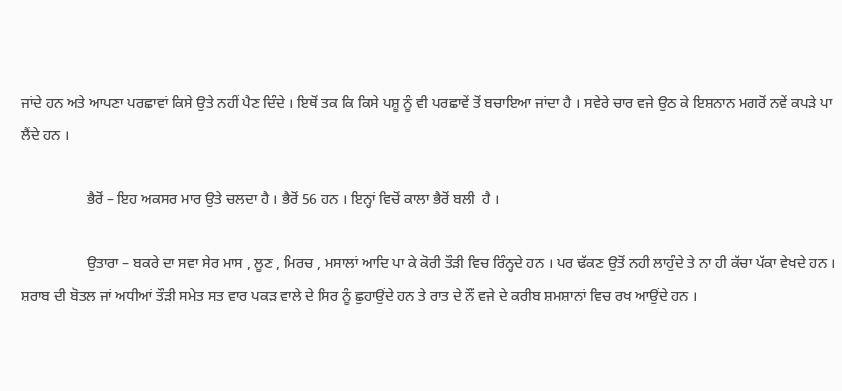ਜਾਂਦੇ ਹਨ ਅਤੇ ਆਪਣਾ ਪਰਛਾਵਾਂ ਕਿਸੇ ਉਤੇ ਨਹੀਂ ਪੈਣ ਦਿੰਦੇ । ਇਥੋਂ ਤਕ ਕਿ ਕਿਸੇ ਪਸ਼ੂ ਨੂੰ ਵੀ ਪਰਛਾਵੇਂ ਤੋਂ ਬਚਾਇਆ ਜਾਂਦਾ ਹੈ । ਸਵੇਰੇ ਚਾਰ ਵਜੇ ਉਠ ਕੇ ਇਸ਼ਨਾਨ ਮਗਰੋਂ ਨਵੇਂ ਕਪੜੇ ਪਾ ਲੈਂਦੇ ਹਨ ।

                  ਭੈਰੋਂ – ਇਹ ਅਕਸਰ ਮਾਰ ਉਤੇ ਚਲਦਾ ਹੈ । ਭੈਰੋਂ 56 ਹਨ । ਇਨ੍ਹਾਂ ਵਿਚੋਂ ਕਾਲਾ ਭੈਰੋਂ ਬਲੀ  ਹੈ ।

                  ਉਤਾਰਾ – ਬਕਰੇ ਦਾ ਸਵਾ ਸੇਰ ਮਾਸ , ਲੂਣ , ਮਿਰਚ , ਮਸਾਲਾਂ ਆਦਿ ਪਾ ਕੇ ਕੋਰੀ ਤੌੜੀ ਵਿਚ ਰਿੰਨ੍ਹਦੇ ਹਨ । ਪਰ ਢੱਕਣ ਉਤੋਂ ਨਹੀ ਲਾਹੁੰਦੇ ਤੇ ਨਾ ਹੀ ਕੱਚਾ ਪੱਕਾ ਵੇਖਦੇ ਹਨ । ਸ਼ਰਾਬ ਦੀ ਬੋਤਲ ਜਾਂ ਅਧੀਆਂ ਤੌੜੀ ਸਮੇਤ ਸਤ ਵਾਰ ਪਕੜ ਵਾਲੇ ਦੇ ਸਿਰ ਨੂੰ ਛੁਹਾਉਂਦੇ ਹਨ ਤੇ ਰਾਤ ਦੇ ਨੌਂ ਵਜੇ ਦੇ ਕਰੀਬ ਸ਼ਮਸ਼ਾਨਾਂ ਵਿਚ ਰਖ ਆਉਂਦੇ ਹਨ ।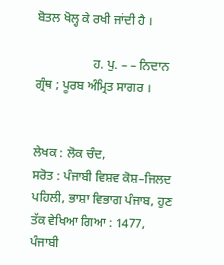ਬੋਤਲ ਖੋਲ੍ਹ ਕੇ ਰਖੀ ਜਾਂਦੀ ਹੈ ।

                  ਹ. ਪੁ. – – ਨਿਦਾਨ ਗ੍ਰੰਥ ; ਪੂਰਬ ਅੰਮ੍ਰਿਤ ਸਾਗਰ ।


ਲੇਖਕ : ਲੋਕ ਚੰਦ,
ਸਰੋਤ : ਪੰਜਾਬੀ ਵਿਸ਼ਵ ਕੋਸ਼–ਜਿਲਦ ਪਹਿਲੀ, ਭਾਸ਼ਾ ਵਿਭਾਗ ਪੰਜਾਬ, ਹੁਣ ਤੱਕ ਵੇਖਿਆ ਗਿਆ : 1477, ਪੰਜਾਬੀ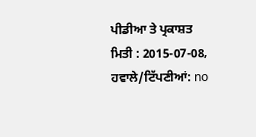ਪੀਡੀਆ ਤੇ ਪ੍ਰਕਾਸ਼ਤ ਮਿਤੀ : 2015-07-08, ਹਵਾਲੇ/ਟਿੱਪਣੀਆਂ: no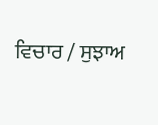ਵਿਚਾਰ / ਸੁਝਾਅ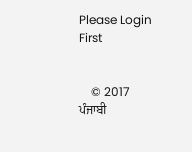Please Login First


    © 2017 ਪੰਜਾਬੀ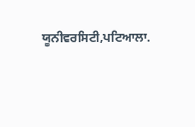ਯੂਨੀਵਰਸਿਟੀ,ਪਟਿਆਲਾ.